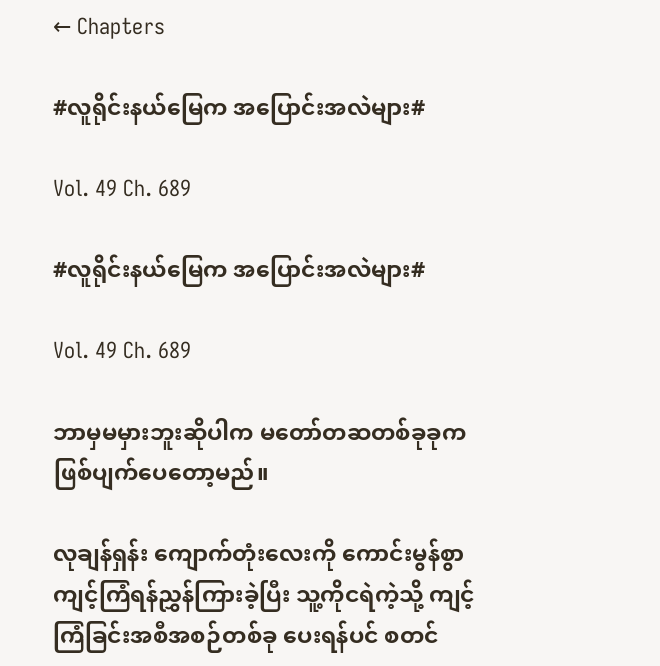← Chapters

#လူရိုင်းနယ်မြေက အပြောင်းအလဲများ#

Vol. 49 Ch. 689

#လူရိုင်းနယ်မြေက အပြောင်းအလဲများ#

Vol. 49 Ch. 689

ဘာမှမမှားဘူးဆိုပါက မတော်တဆတစ်ခုခုက ဖြစ်ပျက်ပေတော့မည်။

လုချန်ရှန်း ကျောက်တုံးလေးကို ကောင်းမွန်စွာ ကျင့်ကြံရန်ညွှန်ကြားခဲ့ပြီး သူ့ကိုငရဲကဲ့သို့ ကျင့်ကြံခြင်းအစီအစဉ်တစ်ခု ပေးရန်ပင် စတင်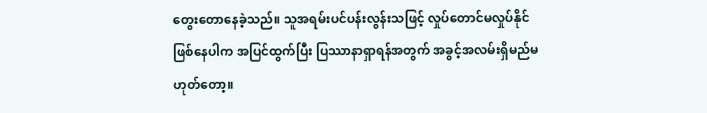တွေးတောနေခဲ့သည်။ သူအရမ်းပင်ပန်းလွန်းသဖြင့် လှုပ်တောင်မလှုပ်နိုင်ဖြစ်နေပါက အပြင်ထွက်ပြီး ပြဿာနာရှာရန်အတွက် အခွင့်အလမ်းရှိမည်မဟုတ်တော့။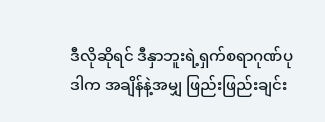ဒီလိုဆိုရင် ဒီနှာဘူးရဲ့ရှက်စရာဂုဏ်ပုဒါက အချိန်နဲ့အမျှ ဖြည်းဖြည်းချင်း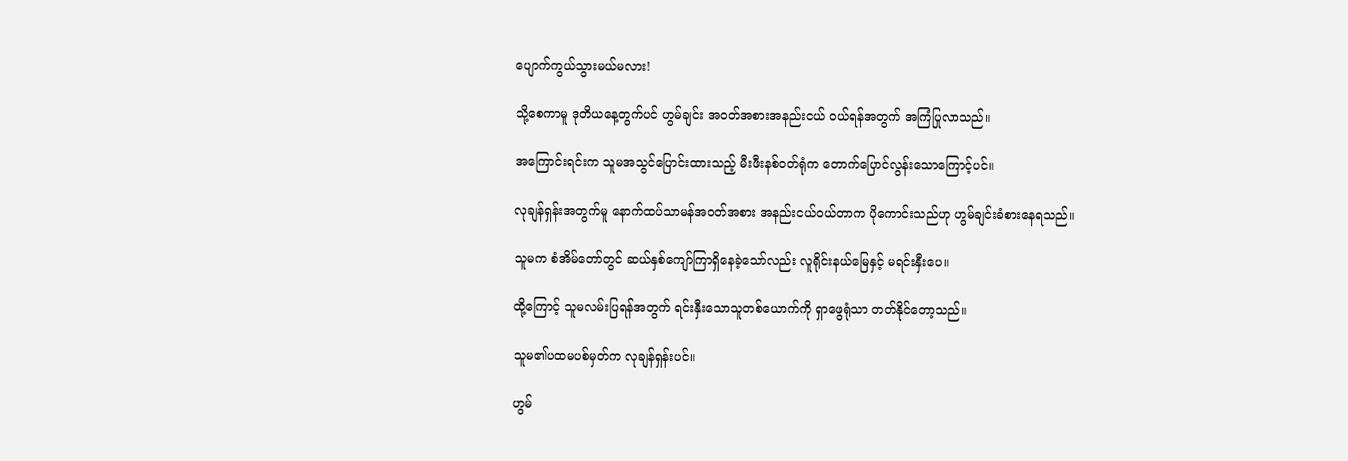ပျောက်ကွယ်သွားမယ်မလား!

သို့စေကာမူ ဒုတိယနေ့တွက်ပင် ဟွမ်ချင်း အ၀တ်အစားအနည်းငယ် ၀ယ်ရန်အတွက် အကြံပြုလာသည်။

အကြောင်းရင်းက သူမအသွင်ပြောင်းထားသည့် မီးဖီးနစ်၀တ်ရုံက တောက်ပြောင်လွန်းသောကြောင့်ပင်။

လုချန်ရှန်းအတွက်မူ နောက်ထပ်သာမန်အ၀တ်အစား အနည်းငယ်၀ယ်တာက ပိုကောင်းသည်ဟု ဟွမ်ချင်းခံစားနေရသည်။

သူမက စံအိမ်တော်တွင် ဆယ်နှစ်ကျော်ကြာရှိနေခဲ့သော်လည်း လူရိုင်းနယ်မြေနှင့် မရင်းနှီးပေ။

ထို့ကြောင့် သူမလမ်းပြရန်အတွက် ရင်းနှီးသောသူတစ်ယောက်ကို ရှာဖွေရုံသာ တတ်နိုင်တော့သည်။

သူမ၏ပထမပစ်မှတ်က လုချန်ရှန်းပင်။

ဟွမ်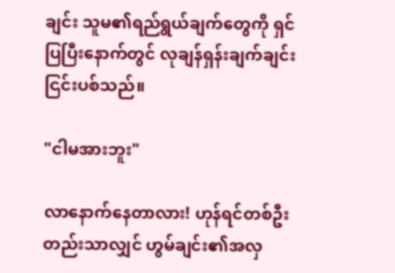ချင်း သူမ၏ရည်ရွယ်ချက်တွေကို ရှင်ပြပြီးနောက်တွင် လုချန်ရှန်းချက်ချင်းငြင်းပစ်သည်။

"ငါမအားဘူး"

လာနောက်နေတာလား! ဟုန်ရင်တစ်ဦးတည်းသာလျှင် ဟွမ်ချင်း၏အလှ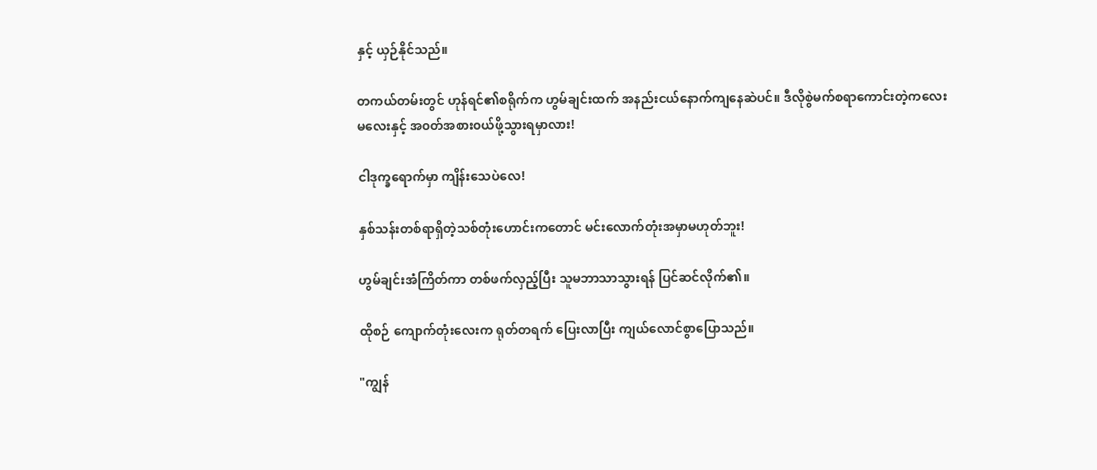နှင့် ယှဉ်နိုင်သည်။

တကယ်တမ်းတွင် ဟုန်ရင်၏စရိုက်က ဟွမ်ချင်းထက် အနည်းငယ်နောက်ကျနေဆဲပင်။ ဒီလိုစွဲမက်စရာကောင်းတဲ့ကလေးမလေးနှင့် အ၀တ်အစား၀ယ်ဖို့သွားရမှာလား!

ငါဒုက္ခရောက်မှာ ကျိန်းသေပဲလေ!

နှစ်သန်းတစ်ရာရှိတဲ့သစ်တုံးဟောင်းကတောင် မင်းလောက်တုံးအမှာမဟုတ်ဘူး!

ဟွမ်ချင်းအံကြိတ်ကာ တစ်ဖက်လှည့်ပြီး သူမဘာသာသွားရန် ပြင်ဆင်လိုက်၏။

ထိုစဉ် ကျောက်တုံးလေးက ရုတ်တရက် ပြေးလာပြီး ကျယ်လောင်စွာပြောသည်။

"ကျွန်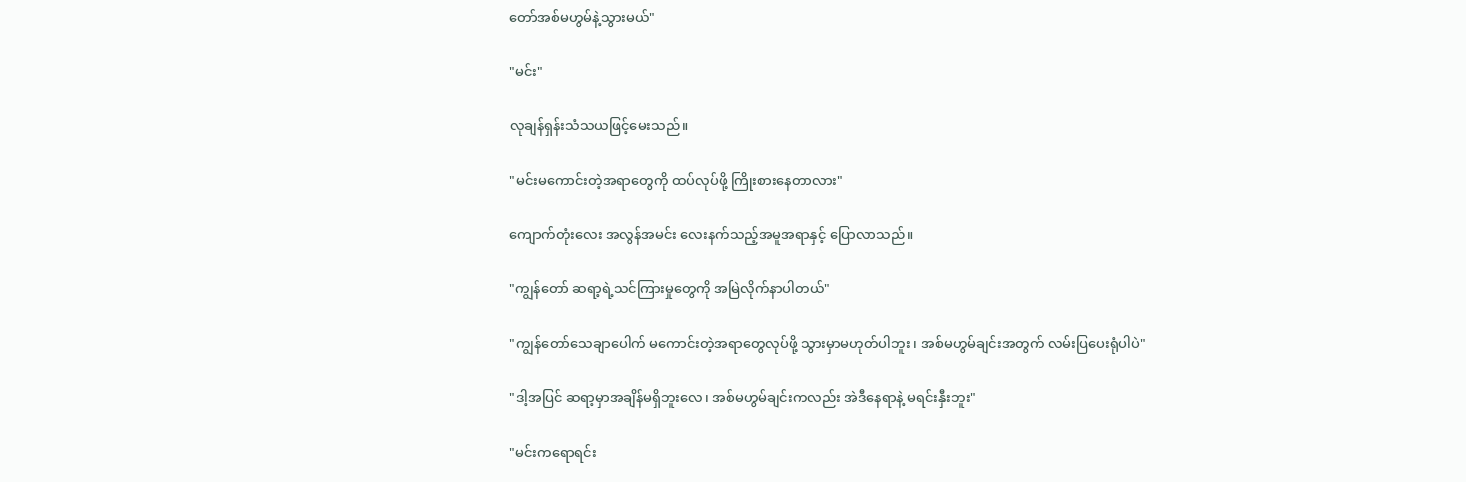တော်အစ်မဟွမ်နဲ့သွားမယ်"

"မင်း"

လုချန်ရှန်းသံသယဖြင့်မေးသည်။

"မင်းမကောင်းတဲ့အရာတွေကို ထပ်လုပ်ဖို့ ကြိုးစားနေတာလား"

ကျောက်တုံးလေး အလွန်အမင်း လေးနက်သည့်အမူအရာနှင့် ပြောလာသည်။

"ကျွန်တော် ဆရာ့ရဲ့သင်ကြားမှုတွေကို အမြဲလိုက်နာပါတယ်"

"ကျွန်တော်သေချာပေါက် မကောင်းတဲ့အရာတွေလုပ်ဖို့ သွားမှာမဟုတ်ပါဘူး၊ အစ်မဟွမ်ချင်းအတွက် လမ်းပြပေးရုံပါပဲ"

"ဒါ့အပြင် ဆရာ့မှာအချိန်မရှိဘူးလေ၊ အစ်မဟွမ်ချင်းကလည်း အဲဒီနေရာနဲ့ မရင်းနှီးဘူး"

"မင်းကရောရင်း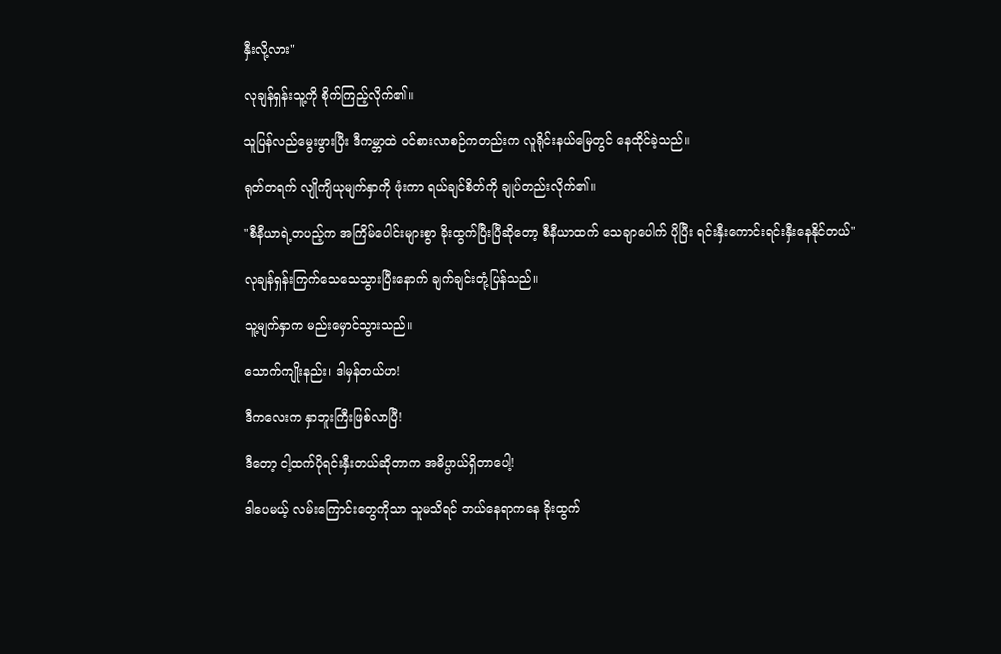နှီးလို့လား"

လုချန်ရှန်းသူ့ကို စိုက်ကြည့်လိုက်၏။

သူပြန်လည်မွေးဖွားပြီး ဒီကမ္ဘာထဲ ၀င်စားလာစဉ်ကတည်းက လူရိုင်းနယ်မြေတွင် နေထိုင်ခဲ့သည်။

ရုတ်တရက် လျိုကျိယုမျက်နှာကို ဖုံးကာ ရယ်ချင်စိတ်ကို ချုပ်တည်းလိုက်၏။

"စီနီယာရဲ့တပည့်က အကြိမ်ပေါင်းများစွာ ခိုးထွက်ပြီးပြီဆိုတော့ စီနီယာထက် သေချာပေါက် ပိုပြီး ရင်းနှီးကောင်းရင်းနှီးနေနိုင်တယ်"

လုချန်ရှန်းကြက်သေသေသွားပြီးနောက် ချက်ချင်းတုံ့ပြန်သည်။

သူ့မျက်နှာက မည်းမှောင်သွားသည်။

သောက်ကျိုးနည်း၊ ဒါမှန်တယ်ဟ!

ဒီကလေးက နှာဘူးကြီးဖြစ်လာပြီ!

ဒီတော့ ငါ့ထက်ပိုရင်းနှီးတယ်ဆိုတာက အဓိပ္ပာယ်ရှိတာပေါ့!

ဒါပေမယ့် လမ်းကြောင်းတွေကိုသာ သူမသိရင် ဘယ်နေရာကနေ ခိုးထွက်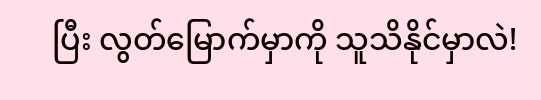ပြီး လွတ်မြောက်မှာကို သူသိနိုင်မှာလဲ!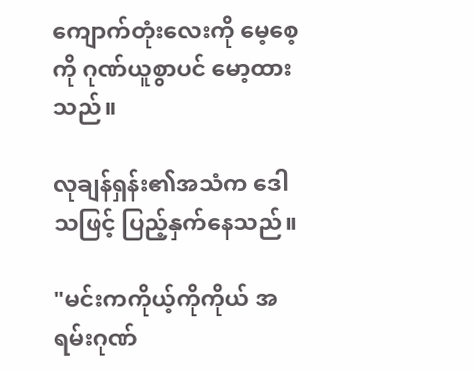ကျောက်တုံးလေးကို မေ့စေ့ကို ဂုဏ်ယူစွာပင် မော့ထားသည်။

လုချန်ရှန်း၏အသံက ဒေါသဖြင့် ပြည့်နှက်နေသည်။

"မင်းကကိုယ့်ကိုကိုယ် အရမ်းဂုဏ်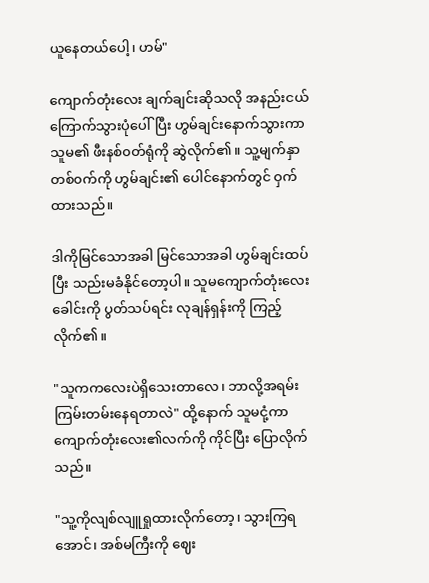ယူနေတယ်ပေါ့၊ ဟမ်"

ကျောက်တုံးလေး ချက်ချင်းဆိုသလို အနည်းငယ် ကြောက်သွားပုံပေါ်ပြီး ဟွမ်ချင်းနောက်သွားကာ သူမ၏ ဖီးနစ်၀တ်ရုံကို ဆွဲလိုက်၏။ သူ့မျက်နှာတစ်၀က်ကို ဟွမ်ချင်း၏ ပေါင်နောက်တွင် ဝှက်ထားသည်။

ဒါကိုမြင်သောအခါ မြင်သောအခါ ဟွမ်ချင်းထပ်ပြီး သည်းမခံနိုင်တော့ပါ။ သူမကျောက်တုံးလေးခေါင်းကို ပွတ်သပ်ရင်း လုချန်ရှန်းကို ကြည့်လိုက်၏။

"သူကကလေးပဲရှိသေးတာလေ၊ ဘာလို့အရမ်းကြမ်းတမ်းနေရတာလဲ" ထို့နောက် သူမငုံ့ကာ ကျောက်တုံးလေး၏လက်ကို ကိုင်ပြီး ပြောလိုက်သည်။

"သူ့ကိုလျစ်လျူရှုထားလိုက်တော့၊ သွားကြရအောင်၊ အစ်မကြီးကို ဈေး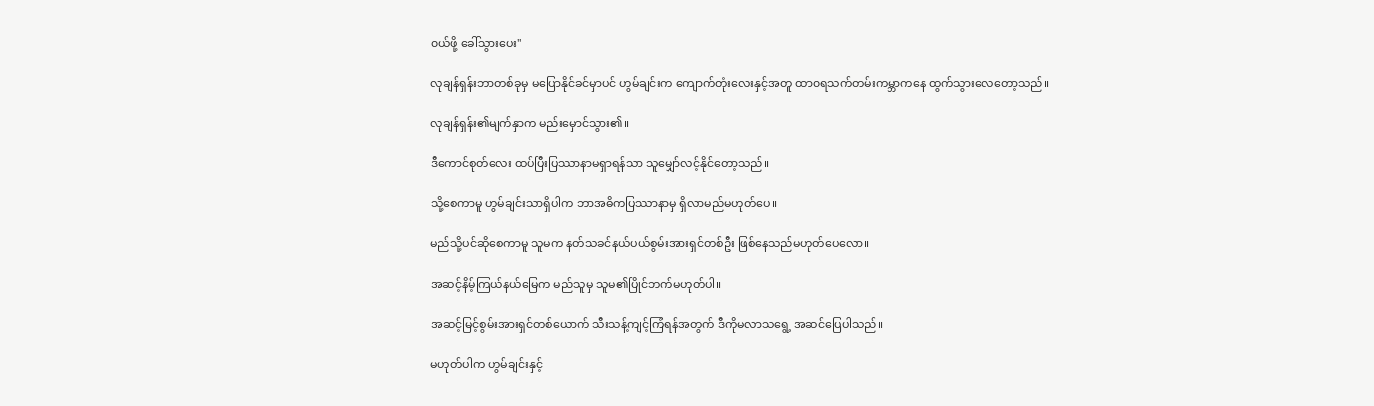၀ယ်ဖို့ ခေါ်သွားပေး"

လုချန်ရှန်းဘာတစ်ခုမှ မပြောနိုင်ခင်မှာပင် ‌ဟွမ်ချင်းက ကျောက်တုံးလေးနှင့်အတူ ထာ၀ရသက်တမ်းကမ္ဘာကနေ ထွက်သွားလေတော့သည်။

လုချန်ရှန်း၏မျက်နှာက မည်းမှောင်သွား၏။

ဒီကောင်စုတ်လေး ထပ်ပြီးပြဿာနာမရှာရန်သာ သူမျှော်လင့်နိုင်တော့သည်။

သို့စေကာမူ ဟွမ်ချင်းသာရှိပါက ဘာအဓိကပြဿာနာမှ ရှိလာမည်မဟုတ်ပေ။

မည်သို့ပင်ဆိုစေကာမူ သူမက နတ်သခင်နယ်ပယ်စွမ်းအားရှင်တစ်ဦး ဖြစ်နေသည်မဟုတ်ပေလော။

အဆင့်နိမ့်ကြယ်နယ်မြေက မည်သူမှ သူမ၏ပြိုင်ဘက်မဟုတ်ပါ။

အဆင့်မြင့်စွမ်းအားရှင်တစ်ယောက် သီးသန့်ကျင့်ကြံရန်အတွက် ဒီကိုမလာသရွေ့ အဆင်ပြေပါသည်။

မဟုတ်ပါက ဟွမ်ချင်းနှင့်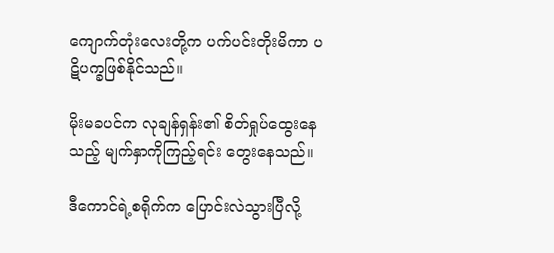ကျောက်တုံးလေးတို့က ပက်ပင်းတိုးမိကာ ပဋိပက္ခဖြစ်နိုင်သည်။

မိုးမခပင်က လုချန်ရှန်း၏ စိတ်ရှုပ်ထွေးနေသည့် မျက်နှာကိုကြည့်ရင်း တွေးနေသည်။

ဒီကောင်ရဲ့စရိုက်က ပြောင်းလဲသွားပြီလို့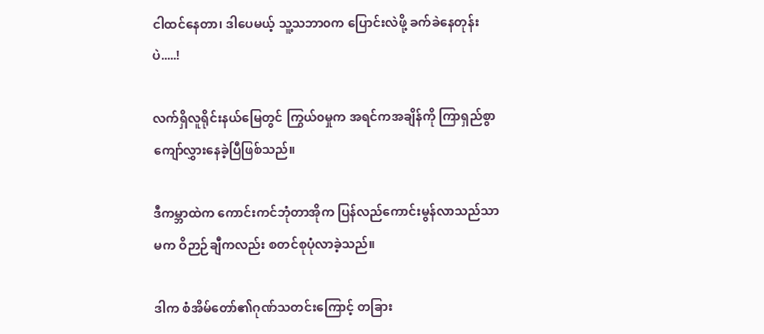ငါထင်နေတာ၊ ဒါပေမယ့် သူ့သဘာ၀က ပြောင်းလဲဖို့ ခက်ခဲနေတုန်းပဲ.....!

လက်ရှိလူရိုင်းနယ်မြေတွင် ကြွယ်၀မှုက အရင်ကအချိန်ကို ကြာရှည်စွာ ကျော်လွှားနေခဲ့ပြီဖြစ်သည်။

ဒီကမ္ဘာထဲက ကောင်းကင်ဘုံတာအိုက ပြန်လည်ကောင်းမွန်လာသည်သာမက ဝိဉာဉ်ချီကလည်း စတင်စုပုံလာခဲ့သည်။

ဒါက စံအိမ်တော်၏ဂုဏ်သတင်းကြောင့် တခြား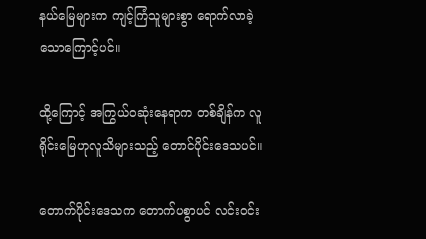နယ်မြေများက ကျင့်ကြံသူများစွာ ရောက်လာခဲ့သောကြောင့်ပင်။

ထို့ကြောင့် အကြွယ်၀ဆုံးနေရာက တစ်ချိန်က လူရိုင်းမြေဟုလူသိများသည့် တောင်ပိုင်းဒေသပင်။

တောက်ပိုင်းဒေသက တောက်ပစွာပင် လင်း၀င်း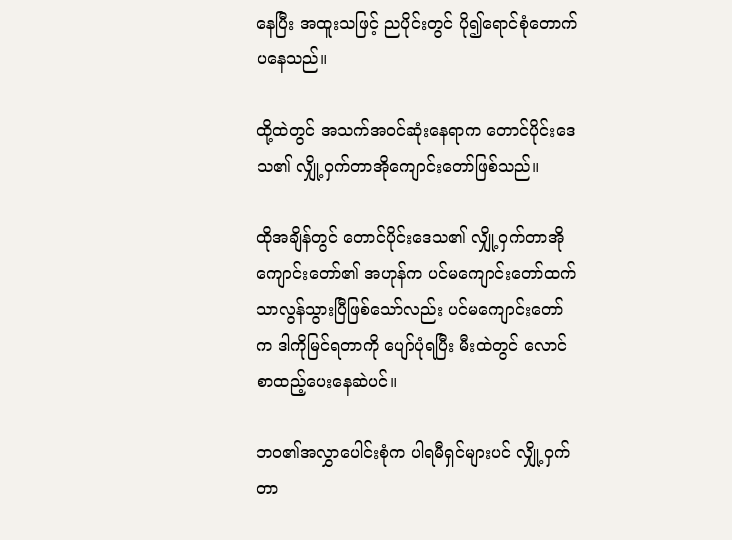နေပြီး အထူးသဖြင့် ညပိုင်းတွင် ပို၍ရောင်စုံတောက်ပနေသည်။

ထို့ထဲတွင် အသက်အ၀င်ဆုံးနေရာက တောင်ပိုင်းဒေသ၏ လျှို့ဝှက်တာအိုကျောင်းတော်ဖြစ်သည်။

ထိုအချိန်တွင် တောင်ပိုင်းဒေသ၏ လျှို့ဝှက်တာအိုကျောင်းတော်၏ အဟုန်က ပင်မကျောင်းတော်ထက် သာလွန်သွားပြီဖြစ်သော်လည်း ပင်မကျောင်းတော်က ဒါကိုမြင်ရတာကို ပျော်ပုံရပြီး မီးထဲတွင် လောင်စာထည့်ပေးနေဆဲပင်။

ဘ၀၏အလွှာပေါင်းစုံက ပါရမီရှင်များပင် လျှို့ဝှက်တာ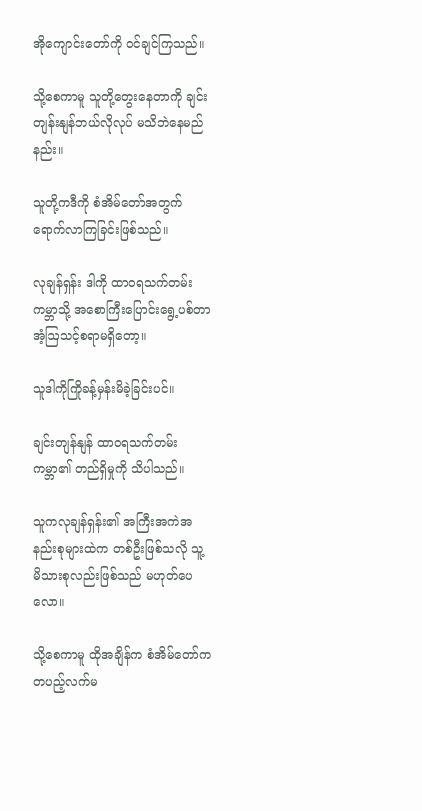အိုကျောင်းတော်ကို ၀င်ချင်ကြသည်။

သို့စေကာမူ သူတို့တွေးနေတာကို ချင်းတျန်းနျန်ဘယ်လိုလုပ် မသိဘဲနေမည်နည်း။

သူတို့ကဒီကို စံအိမ်တော်အတွက် ရောက်လာကြခြင်းဖြစ်သည်။

လုချန်ရှန်း ဒါကို ထာ၀ရသက်တမ်းကမ္ဘာသို့ အစောကြီးပြောင်းရွေ့ပစ်တာ အံ့ဩသင့်စရာမရှိတော့။

သူဒါကိုကြိုခန့်မှန်းမိခဲ့ခြင်းပင်။

ချင်းတျန်နျန် ထာ၀ရသက်တမ်းကမ္ဘာ၏ တည်ရှိမှုကို သိပါသည်။

သူကလုချန်ရှန်း၏ အကြီးအကဲအနည်းစုများထဲက တစ်ဦးဖြစ်သလို သူ့မိသားစုလည်းဖြစ်သည် မဟုတ်ပေလော။

သို့စေကာမူ ထိုအချိန်က စံအိမ်တော်က တပည့်လက်မ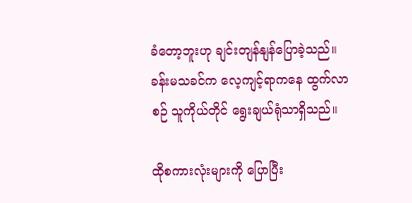ခံတော့ဘူးဟု ချင်းတျန်နျန်ပြောခဲ့သည်။ ခန်းမသခင်က လေ့ကျင့်ရာကနေ ထွက်လာစဉ် သူကိုယ်တိုင် ရွေးချယ်ရုံသာရှိသည်။

ထိုစကားလုံးများကို ပြောပြီး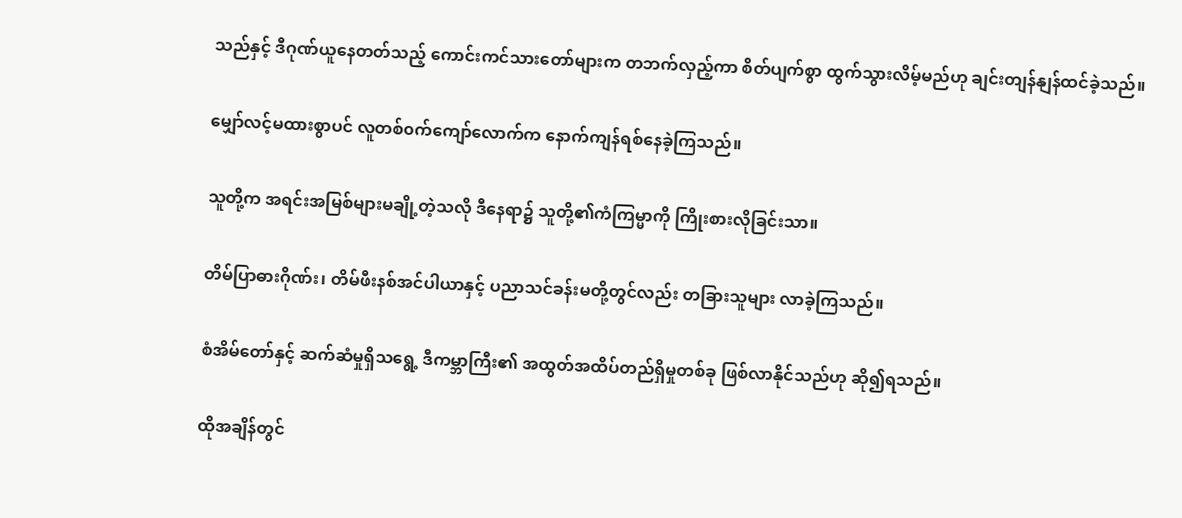သည်နှင့် ဒီဂုဏ်ယူနေတတ်သည့် ကောင်းကင်သားတော်များက တဘက်လှည့်ကာ စိတ်ပျက်စွာ ထွက်သွားလိမ့်မည်ဟု ချင်းတျန်နျန်ထင်ခဲ့သည်။

မျှော်လင့်မထားစွာပင် လူတစ်၀က်ကျော်လောက်က နောက်ကျန်ရစ်နေခဲ့ကြသည်။

သူတို့က အရင်းအမြစ်များမချို့တဲ့သလို ဒီနေရာ၌ သူတို့၏ကံကြမ္မာကို ကြိုးစားလိုခြင်းသာ။

တိမ်ပြာဓားဂိုဏ်း၊ တိမ်ဖီးနစ်အင်ပါယာနှင့် ပညာသင်ခန်းမတို့တွင်လည်း တခြားသူများ လာခဲ့ကြသည်။

စံအိမ်တော်နှင့် ဆက်ဆံမှုရှိသရွေ့ ဒီကမ္ဘာကြီး၏ အထွတ်အထိပ်တည်ရှိမှုတစ်ခု ဖြစ်လာနိုင်သည်ဟု ဆို၍ရသည်။

ထိုအချိန်တွင်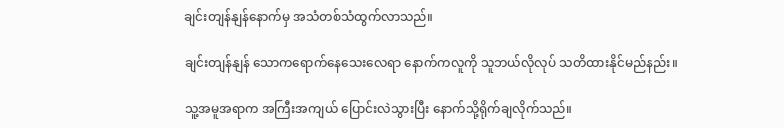ချင်းတျန်နျန်နောက်မှ အသံတစ်သံထွက်လာသည်။

ချင်းတျန်နျန် သောကရောက်နေသေးလေရာ နောက်ကလူကို သူဘယ်လိုလုပ် သတိထားနိုင်မည်နည်း။

သူ့အမူအရာက အကြီးအကျယ် ပြောင်းလဲသွားပြီး နောက်သို့ရိုက်ချလိုက်သည်။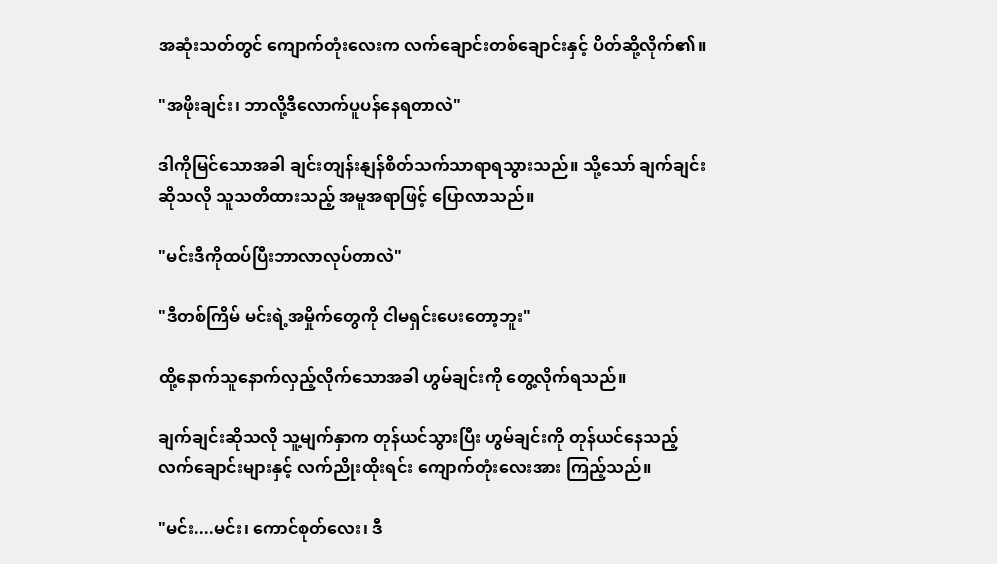အဆုံးသတ်တွင် ကျောက်တုံးလေးက လက်ချောင်းတစ်ချောင်းနှင့် ပိတ်ဆို့လိုက်၏။

"အဖိုးချင်း၊ ဘာလို့ဒီလောက်ပူပန်နေရတာလဲ"

ဒါကိုမြင်သောအခါ ချင်းတျန်းနျန်စိတ်သက်သာရာရသွားသည်။ သို့သော် ချက်ချင်းဆိုသလို သူသတိထားသည့် အမူအရာဖြင့် ပြောလာသည်။

"မင်းဒီကိုထပ်ပြီးဘာလာလုပ်တာလဲ"

"ဒီတစ်ကြိမ် မင်းရဲ့အမှိုက်တွေကို ငါမရှင်းပေးတော့ဘူး"

ထို့နောက်သူနောက်လှည့်လိုက်သောအခါ ဟွမ်ချင်းကို တွေ့လိုက်ရသည်။

ချက်ချင်းဆိုသလို သူ့မျက်နှာက တုန်ယင်သွားပြီး ဟွမ်ချင်းကို တုန်ယင်နေသည့် လက်ချောင်းများနှင့် လက်ညိုးထိုးရင်း ကျောက်တုံးလေးအား ကြည့်သည်။

"မင်း....မင်း၊ ကောင်စုတ်လေး၊ ဒီ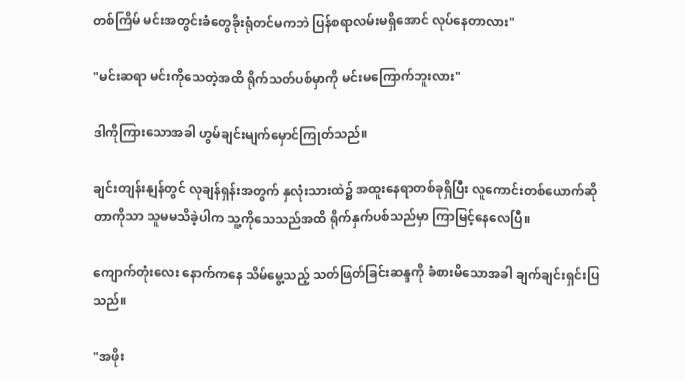တစ်ကြိမ် မင်းအတွင်းခံတွေခိုးရုံတင်မကဘဲ ပြန်စရာလမ်းမရှိအောင် လုပ်နေတာလား"

"မင်းဆရာ မင်းကိုသေတဲ့အထိ ရိုက်သတ်ပစ်မှာကို မင်းမကြောက်ဘူးလား"

ဒါကိုကြားသောအခါ ဟွမ်ချင်းမျက်မှောင်ကြုတ်သည်။

ချင်းတျန်းနျန်တွင် လုချန်ရှန်းအတွက် နှလုံးသားထဲ၌ အထူးနေရာတစ်ခုရှိပြီး လူကောင်းတစ်ယောက်ဆိုတာကိုသာ သူမမသိခဲ့ပါက သူ့ကိုသေသည်အထိ ရိုက်နှက်ပစ်သည်မှာ ကြာမြင့်နေလေပြီ။

ကျောက်တုံးလေး နောက်ကနေ သိမ်မွေ့သည့် သတ်ဖြတ်ခြင်းဆန္ဒကို ခံစားမိသောအခါ ချက်ချင်းရှင်းပြသည်။

"အဖိုး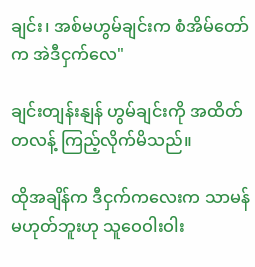ချင်း၊ အစ်မဟွမ်ချင်းက စံအိမ်တော်က အဲဒီငှက်လေ"

ချင်းတျန်းနျန် ဟွမ်ချင်းကို အထိတ်တလန့် ကြည့်လိုက်မိသည်။

ထိုအချိန်က ဒီငှက်ကလေးက သာမန်မဟုတ်ဘူးဟု သူဝေဝါးဝါး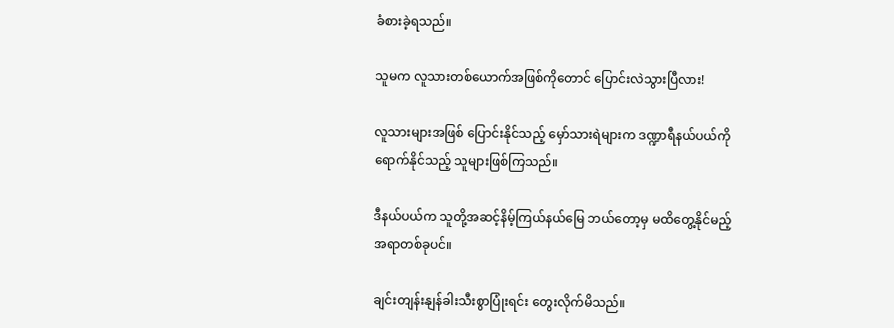ခံစားခဲ့ရသည်။

သူမက လူသားတစ်ယောက်အဖြစ်ကိုတောင် ပြောင်းလဲသွားပြီလား!

လူသားများအဖြစ် ပြောင်းနိုင်သည့် မှော်သားရဲများက ဒဏ္ဍာရီနယ်ပယ်ကို ရောက်နိုင်သည့် သူများဖြစ်ကြသည်။

ဒီနယ်ပယ်က သူတို့အဆင့်နိမ့်ကြယ်နယ်မြေ ဘယ်တော့မှ မထိတွေ့နိုင်မည့်အရာတစ်ခုပင်။

ချင်းတျန်းနျန်ခါးသီးစွာပြုံးရင်း တွေးလိုက်မိသည်။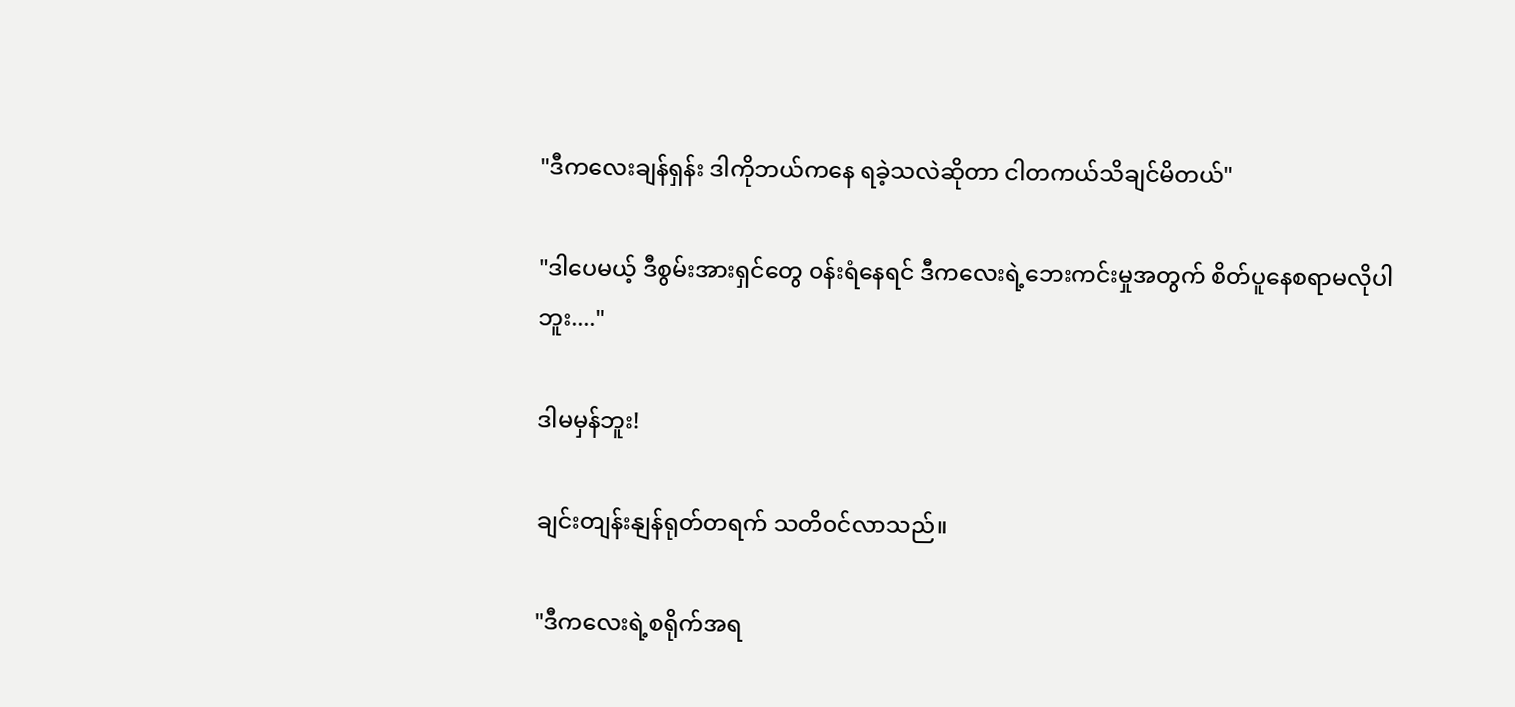"ဒီကလေးချန်ရှန်း ဒါကိုဘယ်ကနေ ရခဲ့သလဲဆိုတာ ငါတကယ်သိချင်မိတယ်"

"ဒါပေမယ့် ဒီစွမ်းအားရှင်တွေ ၀န်းရံနေရင် ဒီကလေးရဲ့ဘေးကင်းမှုအတွက် စိတ်ပူနေစရာမလိုပါဘူး...."

ဒါမမှန်ဘူး!

ချင်းတျန်းနျန်ရုတ်တရက် သတိ၀င်လာသည်။

"ဒီကလေးရဲ့စရိုက်အရ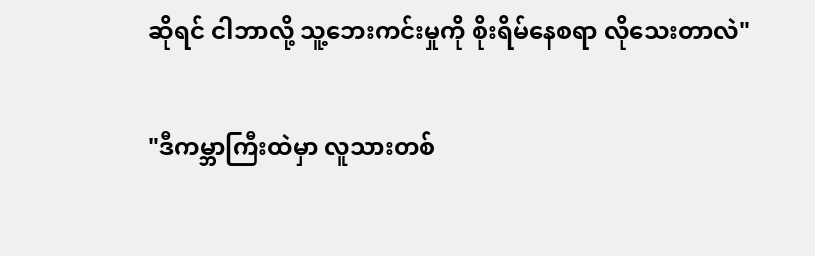ဆိုရင် ငါဘာလို့ သူ့ဘေးကင်းမှုကို စိုးရိမ်နေစရာ လိုသေးတာလဲ"

"ဒီကမ္ဘာကြီးထဲမှာ လူသားတစ်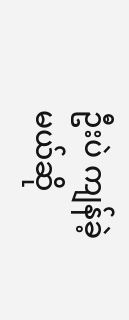ဦးပဲ ကျန်ခဲ့မယ်ဆို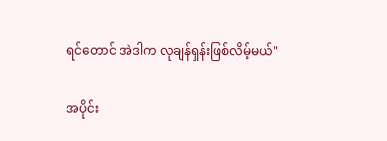ရင်‌တောင် အဲဒါက လုချန်ရှန်းဖြစ်လိမ့်မယ်"

အပိုင်း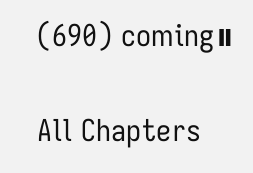(690) coming။

All Chapters